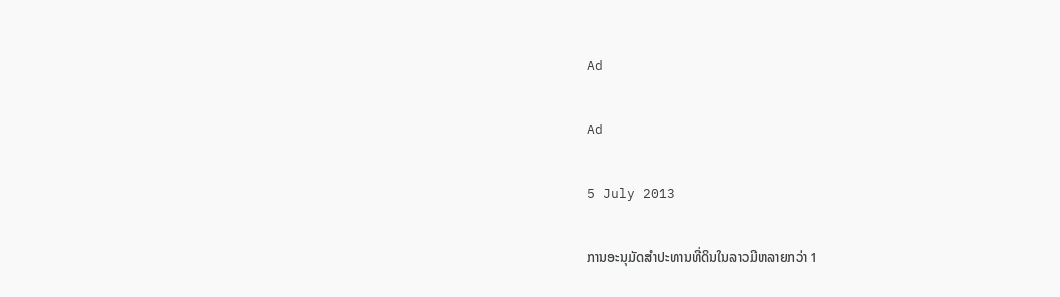Ad

Ad

5 July 2013

ການອະນຸມັດສຳປະທານທີ່ດິນໃນລາວມີຫລາຍກວ່າ 1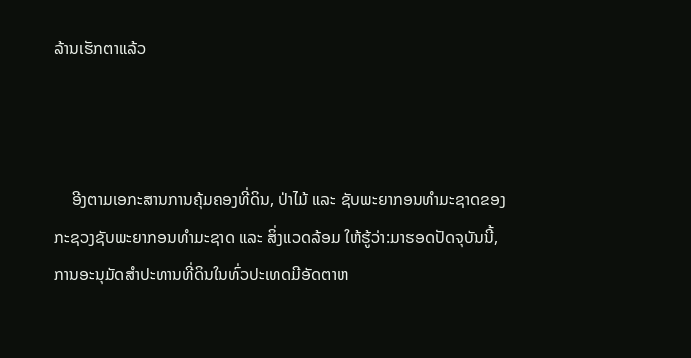ລ້ານເຮັກຕາແລ້ວ



    ອີງຕາມເອກະສານການຄຸ້ມຄອງທີ່ດິນ, ປ່າໄມ້ ແລະ ຊັບພະຍາກອນທຳມະຊາດຂອງກະຊວງຊັບພະຍາກອນທຳມະຊາດ ແລະ ສິ່ງແວດລ້ອມ ໃຫ້ຮູ້ວ່າ:ມາຮອດປັດຈຸບັນນີ້, ການອະນຸມັດສຳປະທານທີ່ດິນໃນທົ່ວປະເທດມີອັດຕາຫ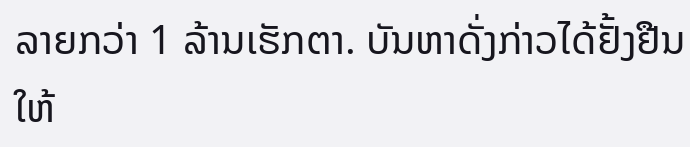ລາຍກວ່າ 1 ລ້ານເຮັກຕາ. ບັນຫາດັ່ງກ່າວໄດ້ຢັ້ງຢືນໃຫ້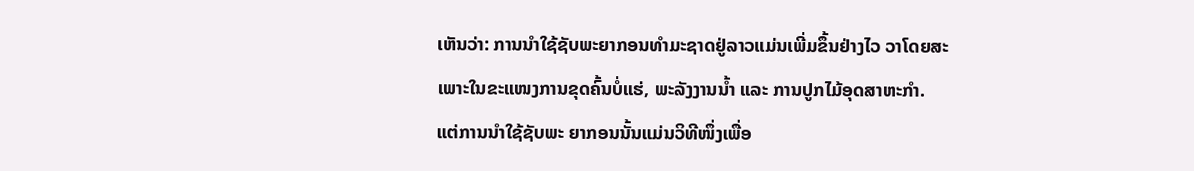ເຫັນວ່າ: ການນຳໃຊ້ຊັບພະຍາກອນທຳມະຊາດຢູ່ລາວແມ່ນເພີ່ມຂຶ້ນຢ່າງໄວ ວາໂດຍສະເພາະໃນຂະແໜງການຂຸດຄົ້ນບໍ່ແຮ່, ພະລັງງານນ້ຳ ແລະ ການປູກໄມ້ອຸດສາຫະກຳ. ແຕ່ການນຳໃຊ້ຊັບພະ ຍາກອນນັ້ນແມ່ນວິທີໜຶ່ງເພື່ອ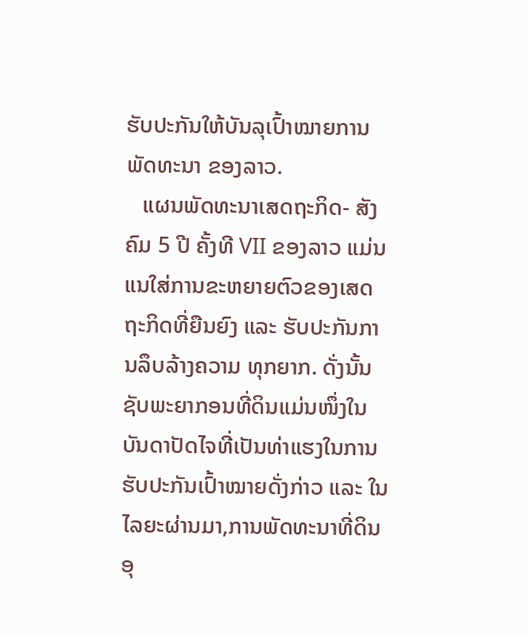ຮັບປະກັນໃຫ້ບັນລຸເປົ້າໝາຍການພັດທະນາ ຂອງລາວ.
   ແຜນພັດທະນາເສດຖະກິດ- ສັງ ຄົມ 5 ປີ ຄັ້ງທີ VII ຂອງລາວ ແມ່ນແນໃສ່ການຂະຫຍາຍຕົວຂອງເສດຖະກິດທີ່ຍືນຍົງ ແລະ ຮັບປະກັນການລຶບລ້າງຄວາມ ທຸກຍາກ. ດັ່ງນັ້ນ ຊັບພະຍາກອນທີ່ດິນແມ່ນໜຶ່ງໃນບັນດາປັດໄຈທີ່ເປັນທ່າແຮງໃນການຮັບປະກັນເປົ້າໝາຍດັ່ງກ່າວ ແລະ ໃນໄລຍະຜ່ານມາ,ການພັດທະນາທີ່ດິນອຸ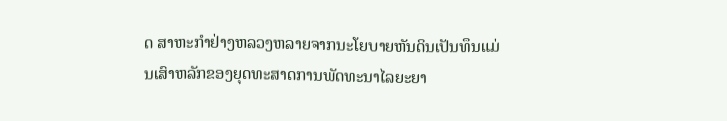ດ ສາຫະກຳຢ່າງຫລວງຫລາຍຈາກນະໂຍບາຍຫັນດິນເປັນທຶນແມ່ນເສົາຫລັກຂອງຍຸດທະສາດການພັດທະນາໄລຍະຍາ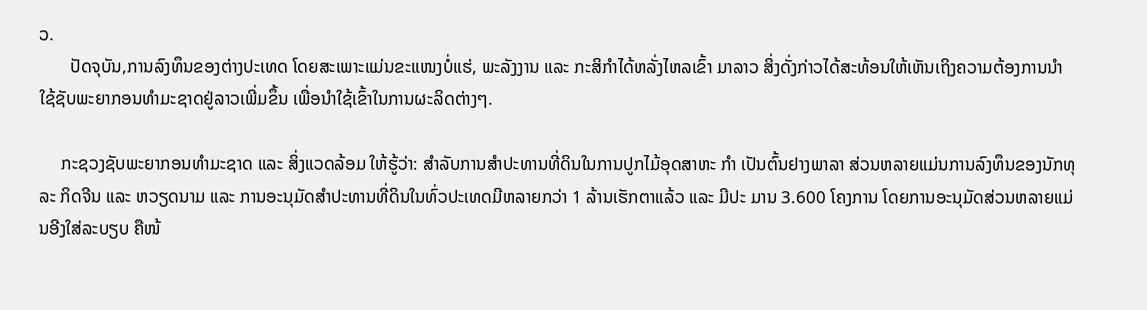ວ.
       ປັດຈຸບັນ,ການລົງທຶນຂອງຕ່າງປະເທດ ໂດຍສະເພາະແມ່ນຂະແໜງບໍ່ແຮ່, ພະລັງງານ ແລະ ກະສິກຳໄດ້ຫລັ່ງໄຫລເຂົ້າ ມາລາວ ສິ່ງດັ່ງກ່າວໄດ້ສະທ້ອນໃຫ້ເຫັນເຖິງຄວາມຕ້ອງການນຳໃຊ້ຊັບພະຍາກອນທຳມະຊາດຢູ່ລາວເພີ່ມຂຶ້ນ ເພື່ອນຳໃຊ້ເຂົ້າໃນການຜະລິດຕ່າງໆ.

     ກະຊວງຊັບພະຍາກອນທຳມະຊາດ ແລະ ສິ່ງແວດລ້ອມ ໃຫ້ຮູ້ວ່າ: ສຳລັບການສຳປະທານທີ່ດິນໃນການປູກໄມ້ອຸດສາຫະ ກຳ ເປັນຕົ້ນຢາງພາລາ ສ່ວນຫລາຍແມ່ນການລົງທຶນຂອງນັກທຸລະ ກິດຈີນ ແລະ ຫວຽດນາມ ແລະ ການອະນຸມັດສຳປະທານທີ່ດິນໃນທົ່ວປະເທດມີຫລາຍກວ່າ 1 ລ້ານເຮັກຕາແລ້ວ ແລະ ມີປະ ມານ 3.600 ໂຄງການ ໂດຍການອະນຸມັດສ່ວນຫລາຍແມ່ນອີງໃສ່ລະບຽບ ຄືໜ້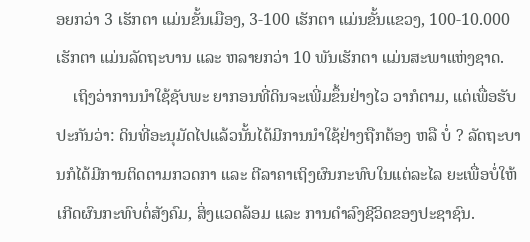ອຍກວ່າ 3 ເຮັກຕາ ແມ່ນຂັ້ນເມືອງ, 3-100 ເຮັກຕາ ແມ່ນຂັ້ນແຂວງ, 100-10.000 ເຮັກຕາ ແມ່ນລັດຖະບານ ແລະ ຫລາຍກວ່າ 10 ພັນເຮັກຕາ ແມ່ນສະພາແຫ່ງຊາດ.
    ເຖິງວ່າການນຳໃຊ້ຊັບພະ ຍາກອນທີ່ດິນຈະເພີ່ມຂຶ້ນຢ່າງໄວ ວາກໍຕາມ, ແຕ່ເພື່ອຮັບປະກັນວ່າ: ດິນທີ່ອະນຸມັດໄປແລ້ວນັ້ນໄດ້ມີການນຳໃຊ້ຢ່າງຖືກຕ້ອງ ຫລື ບໍ່ ? ລັດຖະບານກໍໄດ້ມີການຕິດຕາມກວດກາ ແລະ ຕີລາຄາເຖິງຜົນກະທົບໃນແຕ່ລະໄລ ຍະເພື່ອບໍ່ໃຫ້ເກີດຜົນກະທົບຕໍ່ສັງຄົມ, ສິ່ງແວດລ້ອມ ແລະ ການດຳລົງຊີວິດຂອງປະຊາຊົນ.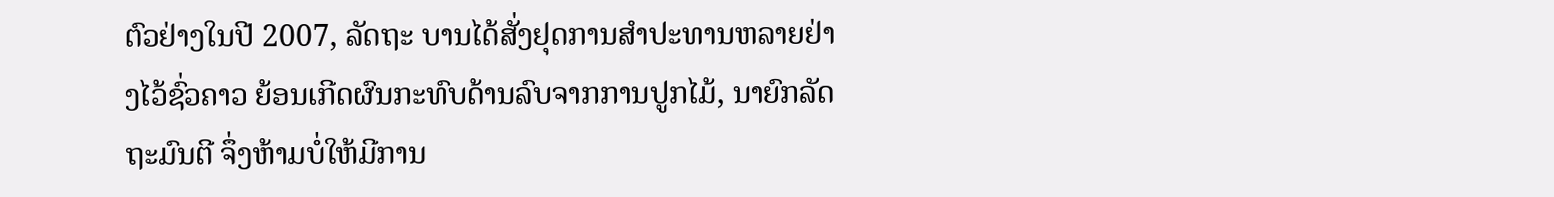ຕົວຢ່າງໃນປີ 2007, ລັດຖະ ບານໄດ້ສັ່ງຢຸດການສຳປະທານຫລາຍຢ່າງໄວ້ຊົ່ວຄາວ ຍ້ອນເກີດຜົນກະທົບດ້ານລົບຈາກການປູກໄມ້, ນາຍົກລັດຖະມົນຕີ ຈຶ່ງຫ້າມບໍ່ໃຫ້ມີການ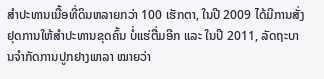ສຳປະທານເນື້ອທີ່ດິນຫລາຍກວ່າ 100 ເຮັກຕາ, ໃນປີ 2009 ໄດ້ມີການສັ່ງຢຸດການໃຫ້ສຳປະທານຂຸດຄົ້ນ ບໍ່ແຮ່ຕື່ມອີກ ແລະ ໃນປີ 2011, ລັດຖະບານຈຳກັດການປູກຢາງພາລາ ໝາຍວ່າ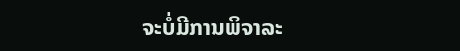ຈະບໍ່ມີການພິຈາລະ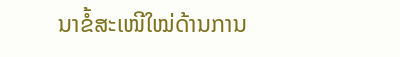ນາຂໍ້ສະເໜີໃໝ່ດ້ານການ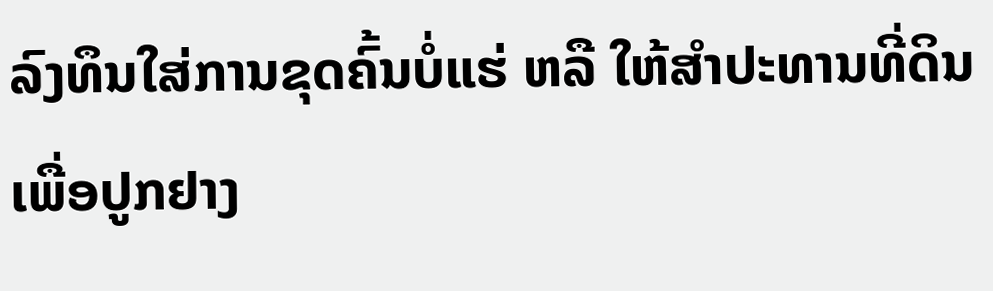ລົງທຶນໃສ່ການຂຸດຄົ້ນບໍ່ແຮ່ ຫລື ໃຫ້ສຳປະທານທີ່ດິນເພື່ອປູກຢາງ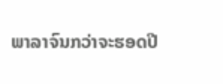ພາລາຈົນກວ່າຈະຮອດປີ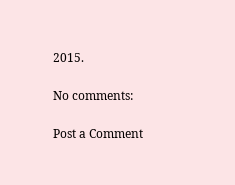2015.

No comments:

Post a Comment